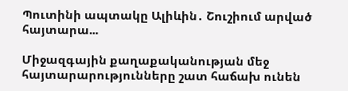Պուտինի ապտակը Ալիևին․ Շուշիում արված հայտարա...

Միջազգային քաղաքականության մեջ հայտարարությունները շատ հաճախ ունեն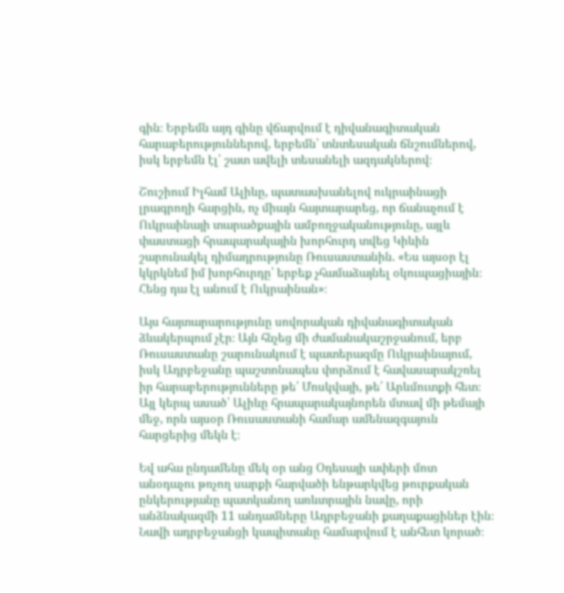գին։ Երբեմն այդ գինը վճարվում է դիվանագիտական հարաբերություններով, երբեմն՝ տնտեսական ճնշումներով, իսկ երբեմն էլ՝ շատ ավելի տեսանելի ազդակներով։

Շուշիում Իլհամ Ալիևը, պատասխանելով ուկրաինացի լրագրողի հարցին, ոչ միայն հայտարարեց, որ ճանաչում է Ուկրաինայի տարածքային ամբողջականությունը, այլև փաստացի հրապարակային խորհուրդ տվեց Կիևին շարունակել դիմադրությունը Ռուսաստանին. «Ես այսօր էլ կկրկնեմ իմ խորհուրդը՝ երբեք չհամաձայնել օկուպացիային։ Հենց դա էլ անում է Ուկրաինան»։

Այս հայտարարությունը սովորական դիվանագիտական ձևակերպում չէր։ Այն հնչեց մի ժամանակաշրջանում, երբ Ռուսաստանը շարունակում է պատերազմը Ուկրաինայում, իսկ Ադրբեջանը պաշտոնապես փորձում է հավասարակշռել իր հարաբերությունները թե՛ Մոսկվայի, թե՛ Արևմուտքի հետ։ Այլ կերպ ասած՝ Ալիևը հրապարակայնորեն մտավ մի թեմայի մեջ, որն այսօր Ռուսաստանի համար ամենազգայուն հարցերից մեկն է։

Եվ ահա ընդամենը մեկ օր անց Օդեսայի ափերի մոտ անօդաչու թռչող սարքի հարվածի ենթարկվեց թուրքական ընկերությանը պատկանող առևտրային նավը, որի անձնակազմի 11 անդամները Ադրբեջանի քաղաքացիներ էին։ Նավի ադրբեջանցի կապիտանը համարվում է անհետ կորած։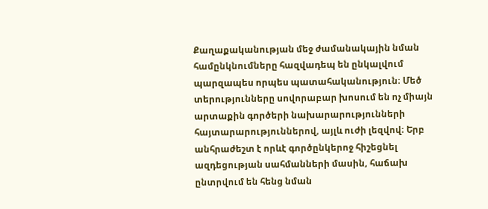Քաղաքականության մեջ ժամանակային նման համընկնումները հազվադեպ են ընկալվում պարզապես որպես պատահականություն։ Մեծ տերությունները սովորաբար խոսում են ոչ միայն արտաքին գործերի նախարարությունների հայտարարություններով, այլև ուժի լեզվով։ Երբ անհրաժեշտ է որևէ գործընկերոջ հիշեցնել ազդեցության սահմանների մասին, հաճախ ընտրվում են հենց նման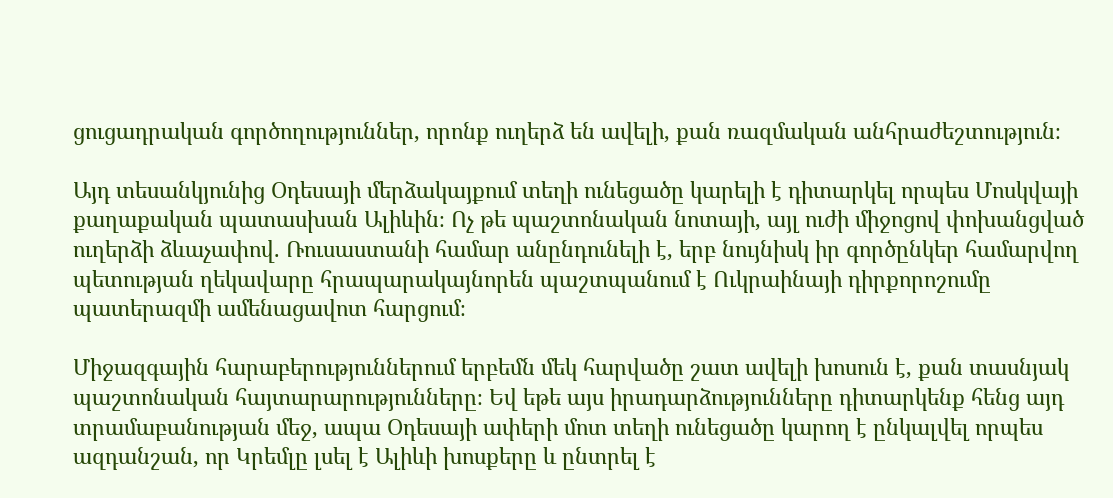ցուցադրական գործողություններ, որոնք ուղերձ են ավելի, քան ռազմական անհրաժեշտություն։

Այդ տեսանկյունից Օդեսայի մերձակայքում տեղի ունեցածը կարելի է դիտարկել որպես Մոսկվայի քաղաքական պատասխան Ալիևին։ Ոչ թե պաշտոնական նոտայի, այլ ուժի միջոցով փոխանցված ուղերձի ձևաչափով. Ռուսաստանի համար անընդունելի է, երբ նույնիսկ իր գործընկեր համարվող պետության ղեկավարը հրապարակայնորեն պաշտպանում է Ուկրաինայի դիրքորոշումը պատերազմի ամենացավոտ հարցում։

Միջազգային հարաբերություններում երբեմն մեկ հարվածը շատ ավելի խոսուն է, քան տասնյակ պաշտոնական հայտարարությունները։ Եվ եթե այս իրադարձությունները դիտարկենք հենց այդ տրամաբանության մեջ, ապա Օդեսայի ափերի մոտ տեղի ունեցածը կարող է ընկալվել որպես ազդանշան, որ Կրեմլը լսել է Ալիևի խոսքերը և ընտրել է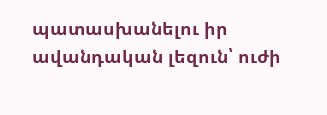պատասխանելու իր ավանդական լեզուն՝ ուժի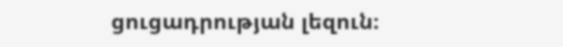ցուցադրության լեզուն։